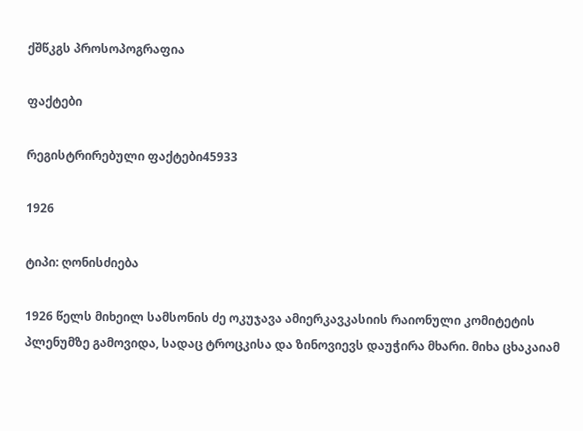ქშწკგს პროსოპოგრაფია

ფაქტები

რეგისტრირებული ფაქტები45933

1926

ტიპი: ღონისძიება

1926 წელს მიხეილ სამსონის ძე ოკუჯავა ამიერკავკასიის რაიონული კომიტეტის პლენუმზე გამოვიდა, სადაც ტროცკისა და ზინოვიევს დაუჭირა მხარი. მიხა ცხაკაიამ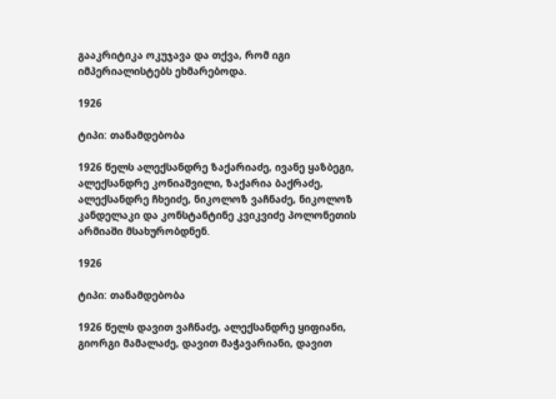გააკრიტიკა ოკუჯავა და თქვა, რომ იგი იმპერიალისტებს ეხმარებოდა.

1926

ტიპი: თანამდებობა

1926 წელს ალექსანდრე ზაქარიაძე, ივანე ყაზბეგი, ალექსანდრე კონიაშვილი, ზაქარია ბაქრაძე, ალექსანდრე ჩხეიძე, ნიკოლოზ ვაჩნაძე, ნიკოლოზ კანდელაკი და კონსტანტინე კვიკვიძე პოლონეთის არმიაში მსახურობდნენ.

1926

ტიპი: თანამდებობა

1926 წელს დავით ვაჩნაძე, ალექსანდრე ყიფიანი, გიორგი მამალაძე, დავით მაჭავარიანი, დავით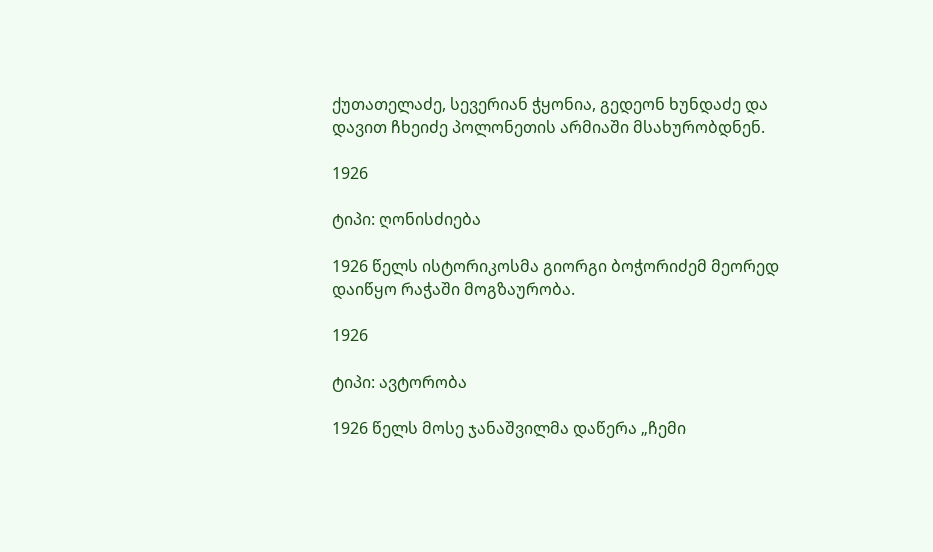ქუთათელაძე, სევერიან ჭყონია, გედეონ ხუნდაძე და დავით ჩხეიძე პოლონეთის არმიაში მსახურობდნენ.

1926

ტიპი: ღონისძიება

1926 წელს ისტორიკოსმა გიორგი ბოჭორიძემ მეორედ დაიწყო რაჭაში მოგზაურობა.

1926

ტიპი: ავტორობა

1926 წელს მოსე ჯანაშვილმა დაწერა „ჩემი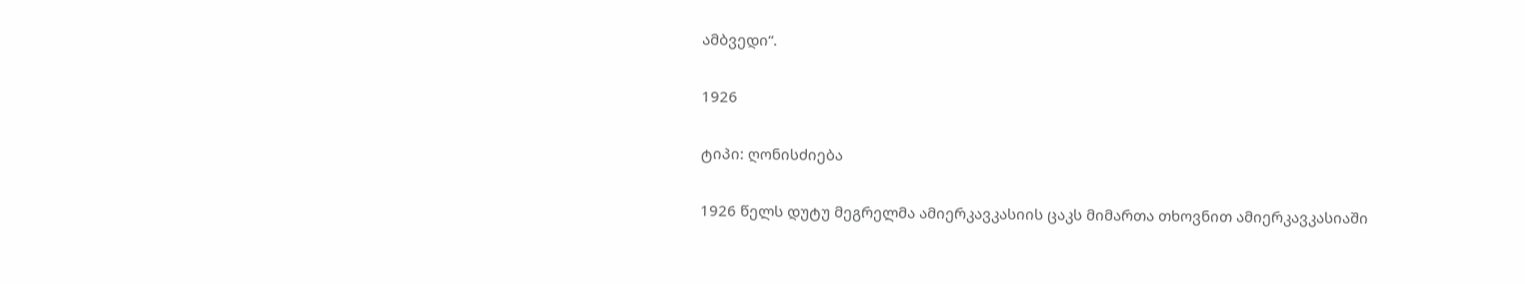ამბვედი“.

1926

ტიპი: ღონისძიება

1926 წელს დუტუ მეგრელმა ამიერკავკასიის ცაკს მიმართა თხოვნით ამიერკავკასიაში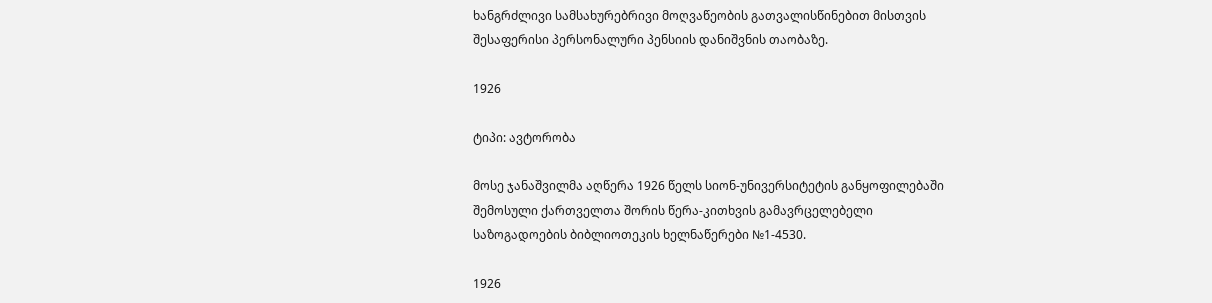ხანგრძლივი სამსახურებრივი მოღვაწეობის გათვალისწინებით მისთვის შესაფერისი პერსონალური პენსიის დანიშვნის თაობაზე.

1926

ტიპი: ავტორობა

მოსე ჯანაშვილმა აღწერა 1926 წელს სიონ-უნივერსიტეტის განყოფილებაში შემოსული ქართველთა შორის წერა-კითხვის გამავრცელებელი საზოგადოების ბიბლიოთეკის ხელნაწერები №1-4530.

1926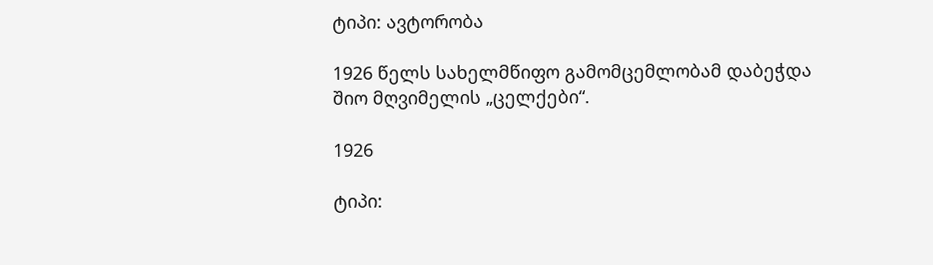ტიპი: ავტორობა

1926 წელს სახელმწიფო გამომცემლობამ დაბეჭდა შიო მღვიმელის „ცელქები“.

1926

ტიპი: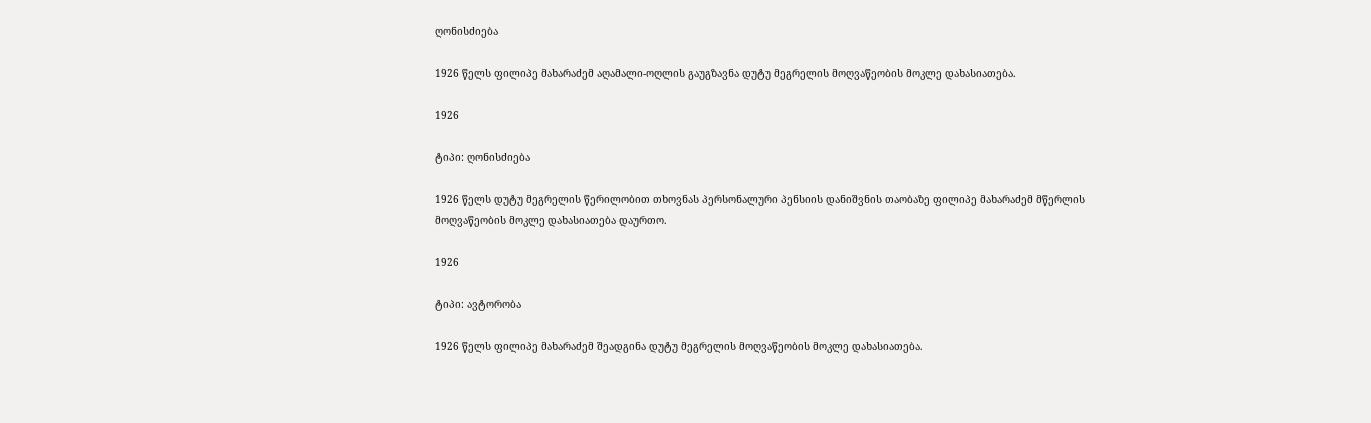ღონისძიება

1926 წელს ფილიპე მახარაძემ აღამალი-ოღლის გაუგზავნა დუტუ მეგრელის მოღვაწეობის მოკლე დახასიათება.

1926

ტიპი: ღონისძიება

1926 წელს დუტუ მეგრელის წერილობით თხოვნას პერსონალური პენსიის დანიშვნის თაობაზე ფილიპე მახარაძემ მწერლის მოღვაწეობის მოკლე დახასიათება დაურთო.

1926

ტიპი: ავტორობა

1926 წელს ფილიპე მახარაძემ შეადგინა დუტუ მეგრელის მოღვაწეობის მოკლე დახასიათება.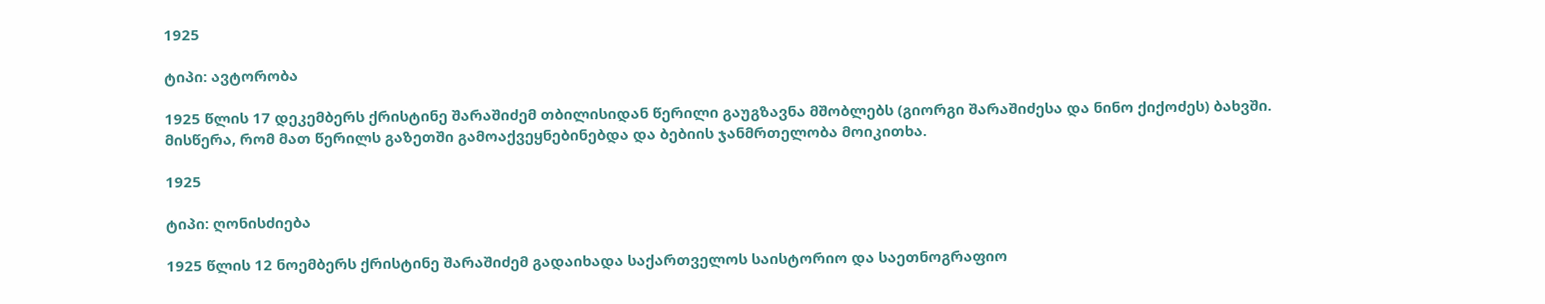1925

ტიპი: ავტორობა

1925 წლის 17 დეკემბერს ქრისტინე შარაშიძემ თბილისიდან წერილი გაუგზავნა მშობლებს (გიორგი შარაშიძესა და ნინო ქიქოძეს) ბახვში. მისწერა, რომ მათ წერილს გაზეთში გამოაქვეყნებინებდა და ბებიის ჯანმრთელობა მოიკითხა.

1925

ტიპი: ღონისძიება

1925 წლის 12 ნოემბერს ქრისტინე შარაშიძემ გადაიხადა საქართველოს საისტორიო და საეთნოგრაფიო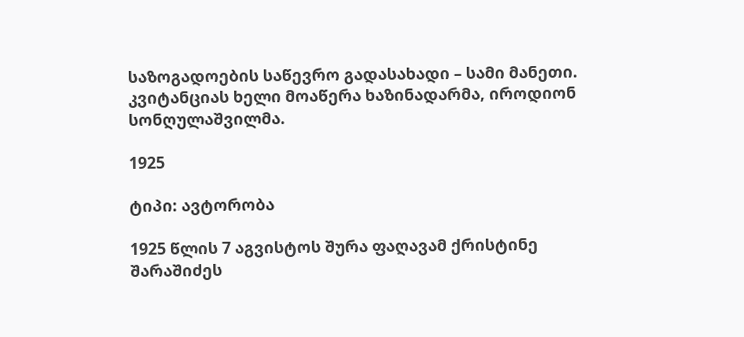საზოგადოების საწევრო გადასახადი – სამი მანეთი. კვიტანციას ხელი მოაწერა ხაზინადარმა, იროდიონ სონღულაშვილმა.

1925

ტიპი: ავტორობა

1925 წლის 7 აგვისტოს შურა ფაღავამ ქრისტინე შარაშიძეს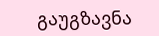გაუგზავნა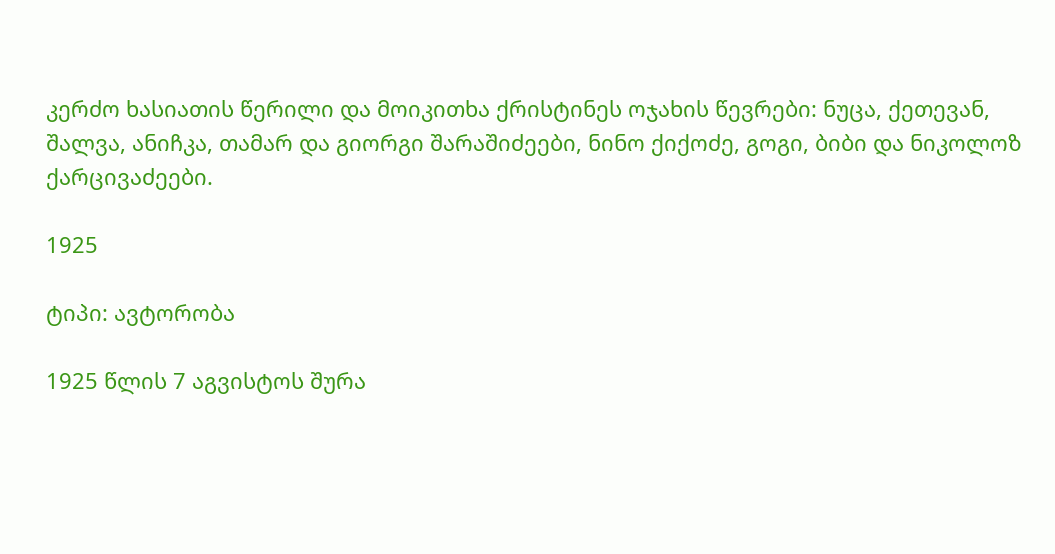კერძო ხასიათის წერილი და მოიკითხა ქრისტინეს ოჯახის წევრები: ნუცა, ქეთევან, შალვა, ანიჩკა, თამარ და გიორგი შარაშიძეები, ნინო ქიქოძე, გოგი, ბიბი და ნიკოლოზ ქარცივაძეები.

1925

ტიპი: ავტორობა

1925 წლის 7 აგვისტოს შურა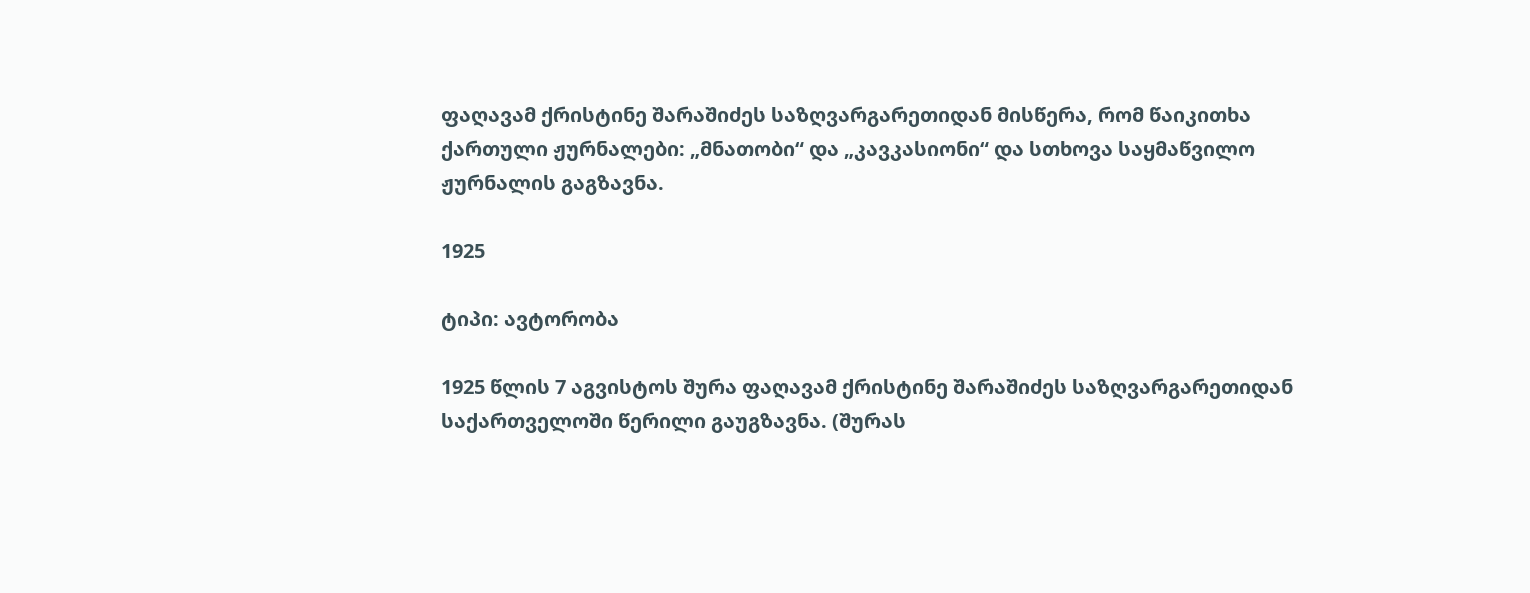ფაღავამ ქრისტინე შარაშიძეს საზღვარგარეთიდან მისწერა, რომ წაიკითხა ქართული ჟურნალები: „მნათობი“ და „კავკასიონი“ და სთხოვა საყმაწვილო ჟურნალის გაგზავნა.

1925

ტიპი: ავტორობა

1925 წლის 7 აგვისტოს შურა ფაღავამ ქრისტინე შარაშიძეს საზღვარგარეთიდან საქართველოში წერილი გაუგზავნა. (შურას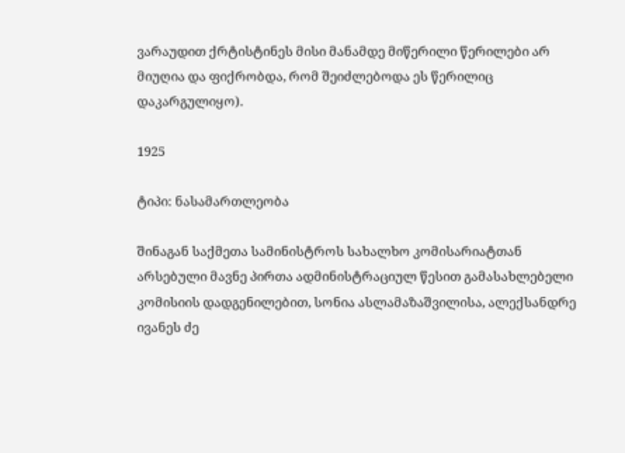ვარაუდით ქრტისტინეს მისი მანამდე მიწერილი წერილები არ მიუღია და ფიქრობდა, რომ შეიძლებოდა ეს წერილიც დაკარგულიყო).

1925

ტიპი: ნასამართლეობა

შინაგან საქმეთა სამინისტროს სახალხო კომისარიატთან არსებული მავნე პირთა ადმინისტრაციულ წესით გამასახლებელი კომისიის დადგენილებით, სონია ასლამაზაშვილისა, ალექსანდრე ივანეს ძე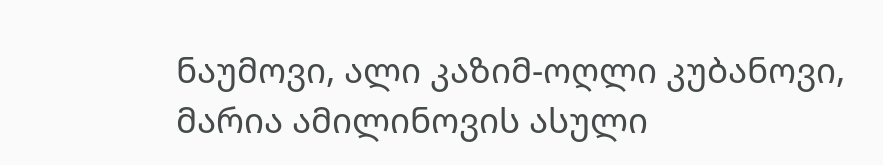ნაუმოვი, ალი კაზიმ-ოღლი კუბანოვი, მარია ამილინოვის ასული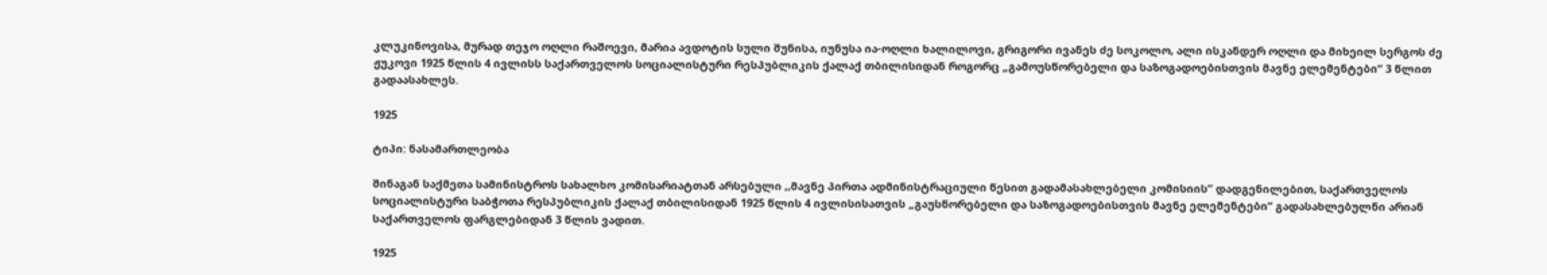კლუკინოვისა, მურად თეჯო ოღლი რაშოევი, მარია ავდოტის სული შუნისა, იუნუსა ია-ოღლი ხალილოვი, გრიგორი ივანეს ძე სოკოლო, ალი ისკანდერ ოღლი და მიხეილ სერგოს ძე ჟუკოვი 1925 წლის 4 ივლისს საქართველოს სოციალისტური რესპუბლიკის ქალაქ თბილისიდან როგორც „გამოუსწორებელი და საზოგადოებისთვის მავნე ელემენტები“ 3 წლით გადაასახლეს.

1925

ტიპი: ნასამართლეობა

შინაგან საქმეთა სამინისტროს სახალხო კომისარიატთან არსებული ,,მავნე პირთა ადმინისტრაციული წესით გადამასახლებელი კომისიის” დადგენილებით, საქართველოს სოციალისტური საბჭოთა რესპუბლიკის ქალაქ თბილისიდან 1925 წლის 4 ივლისისათვის „გაუსწორებელი და საზოგადოებისთვის მავნე ელემენტები“ გადასახლებულნი არიან საქართველოს ფარგლებიდან 3 წლის ვადით.

1925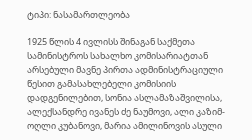ტიპი: ნასამართლეობა

1925 წლის 4 ივლისს შინაგან საქმეთა სამინისტროს სახალხო კომისარიატთან არსებული მავნე პირთა ადმინისტრაციული წესით გამასახლებელი კომისიის დადგენილებით, სონია ასლამაზაშვილისა, ალექსანდრე ივანეს ძე ნაუმოვი, ალი კაზიმ-ოღლი კუბანოვი, მარია ამილინოვის ასული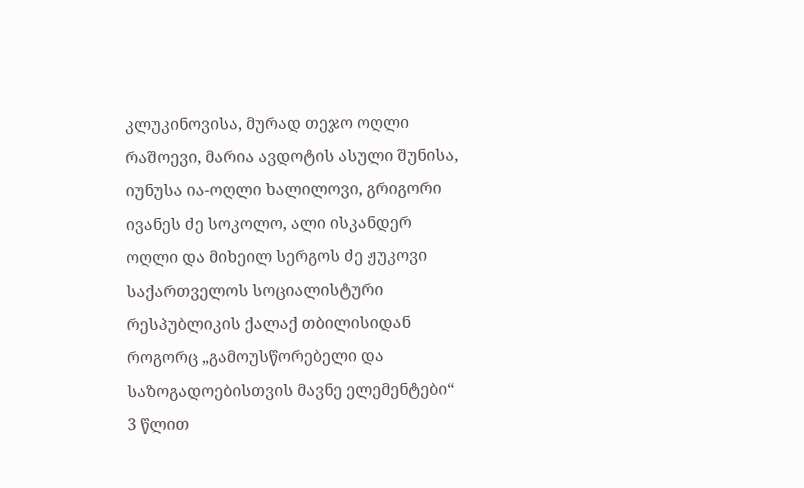კლუკინოვისა, მურად თეჯო ოღლი რაშოევი, მარია ავდოტის ასული შუნისა, იუნუსა ია-ოღლი ხალილოვი, გრიგორი ივანეს ძე სოკოლო, ალი ისკანდერ ოღლი და მიხეილ სერგოს ძე ჟუკოვი საქართველოს სოციალისტური რესპუბლიკის ქალაქ თბილისიდან როგორც „გამოუსწორებელი და საზოგადოებისთვის მავნე ელემენტები“ 3 წლით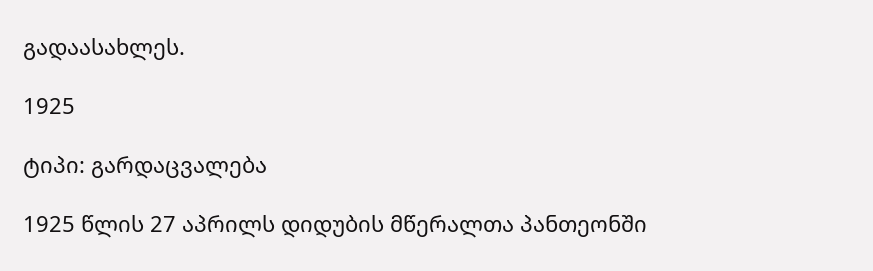გადაასახლეს.

1925

ტიპი: გარდაცვალება

1925 წლის 27 აპრილს დიდუბის მწერალთა პანთეონში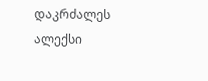დაკრძალეს ალექსი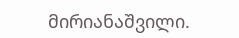მირიანაშვილი.